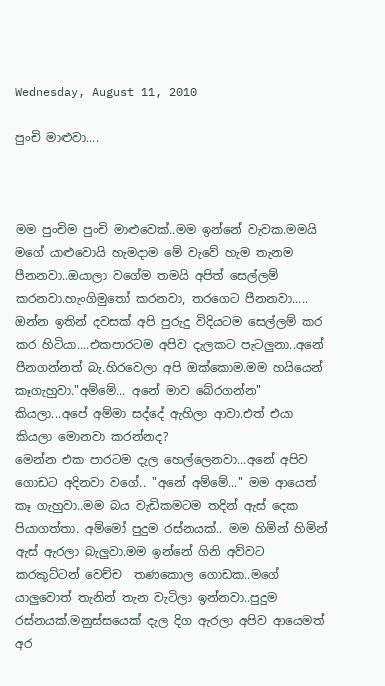Wednesday, August 11, 2010

පුංචි මාළුවා....



මම පුංචිම පුංචි මාළුවෙක්..මම ඉන්නේ වැවක.මමයි මගේ යාළුවොයි හැමදාම මේ වැවේ හැම තැනම පීනනවා..ඔයාලා වගේම තමයි අපිත් සෙල්ලම් කරනවා.හැංගිමුතෝ කරනවා, තරගෙට පීනනවා..... ඔන්න ඉතින් දවසක් අපි පුරුදු විදියටම සෙල්ලම් කර කර හිටියා....එකපාරටම අපිව දැලකට පැටලුනා..අනේ පීනගන්නත් බැ.හිරවෙලා අපි ඔක්කොම.මම හයියෙන් කෑගැහුවා."අම්මේ... අනේ මාව බේරගන්න" කියලා...අපේ අම්මා සද්දේ ඇහිලා ආවා.එත් එයා කියලා මොනවා කරන්නද?
මෙන්න එක පාරටම දැල හෙල්ලෙනවා...අනේ අපිව ගොඩට අදිනවා වගේ.. "අනේ අම්මේ..." මම ආයෙත් කෑ ගැහුවා..මම බය වැඩිකමටම තදින් ඇස් දෙක පියාගත්තා. අම්මෝ පුදුම රස්නයක්.. මම හිමින් හිමින් ඇස් ඇරලා බැලුවා.මම ඉන්නේ ගිනි අව්වට කරකුට්ටන් වෙච්ච  තණකොල ගොඩක..මගේ යාලුවොත් තැනින් තැන වැටිලා ඉන්නවා..පුදුම රස්න‍යක්.මනුස්සයෙක් දැල දිග ඇරලා අපිව ආයෙමත් අර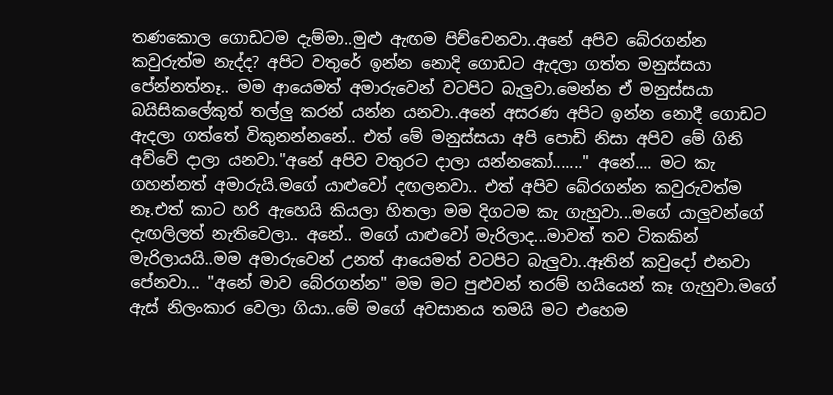තණකොල ගොඩටම දැම්මා..මුළු ඇඟම පිච්චෙනවා..අනේ අපිව බේරගන්න කවුරුත්ම නැද්ද? අපිට වතුරේ ඉන්න නොදි ගොඩට ඇදලා ගත්ත මනුස්සයා පේන්නත්නෑ.. මම ආයෙමත් අමාරුවෙන් වටපිට බැලුවා.මෙන්න ඒ මනුස්සයා බයිසිකලේකුත් තල්ලු කරන් යන්න යනවා..අනේ අසරණ අපිට ඉන්න නොදී ගොඩට ඇදලා ගත්තේ විකුනන්නනේ.. එත් මේ මනුස්සයා අපි පොඩි නිසා අපිව මේ ගිනි අව්වේ දාලා යනවා."අනේ අපිව වතුරට දාලා යන්නකෝ......." අනේ.... මට කැ ගහන්නත් අමාරුයි.මගේ යාළුවෝ දඟලනවා.. එත් අපිව බේරගන්න කවුරුවත්ම නෑ.එත් කාට හරි ඇහෙයි කියලා හිතලා මම දිගටම කැ ගැහුවා...මගේ යාලුවන්ගේ දැඟලිලත් නැතිවෙලා.. අනේ.. මගේ යාළුවෝ මැරිලාද...මාවත් තව ටිකකින් මැරිලායයි..මම අමාරුවෙන් උනත් ආයෙමත් වටපිට බැලුවා..ඈතින් කවුදෝ එනවා පේනවා... "අනේ මාව බේරගන්න" මම මට පුළුවන් තරම් හයියෙන් කෑ ගැහුවා.මගේ ඇස් නිලංකාර වෙලා ගියා..මේ මගේ අවසානය තමයි මට එහෙම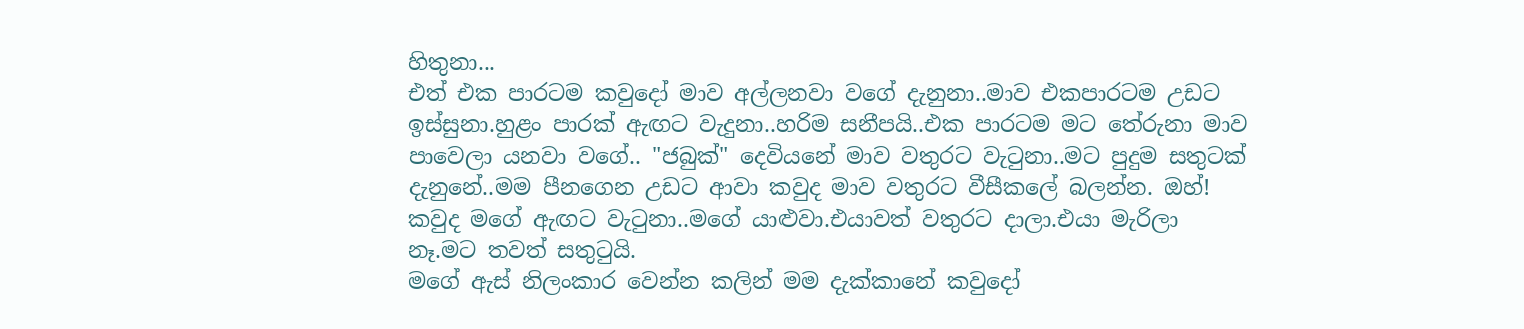හිතුනා...
එත් එක පාරටම කවුදෝ මාව අල්ලනවා වගේ දැනුනා..මාව එකපාරටම උඩට ඉස්සුනා.හුළං පාරක් ඇඟට වැදුනා..හරිම සනීපයි..එක පාරටම මට තේරුනා මාව පාවෙලා යනවා වගේ.. "ජබුක්" දෙවියනේ මාව වතුරට වැටුනා..මට පුදුම සතුටක්  දැනුනේ..මම පීනගෙන උඩට ආවා කවුද මාව වතුරට වීසීකලේ බලන්න. ඔහ්! කවුද මගේ ඇඟට වැටුනා..මගේ යාළුවා.එයාවත් වතුරට දාලා.එයා මැරිලා නෑ.මට තවත් සතුටුයි.
මගේ ඇස් නිලංකාර වෙන්න කලින් මම දැක්කානේ කවුදෝ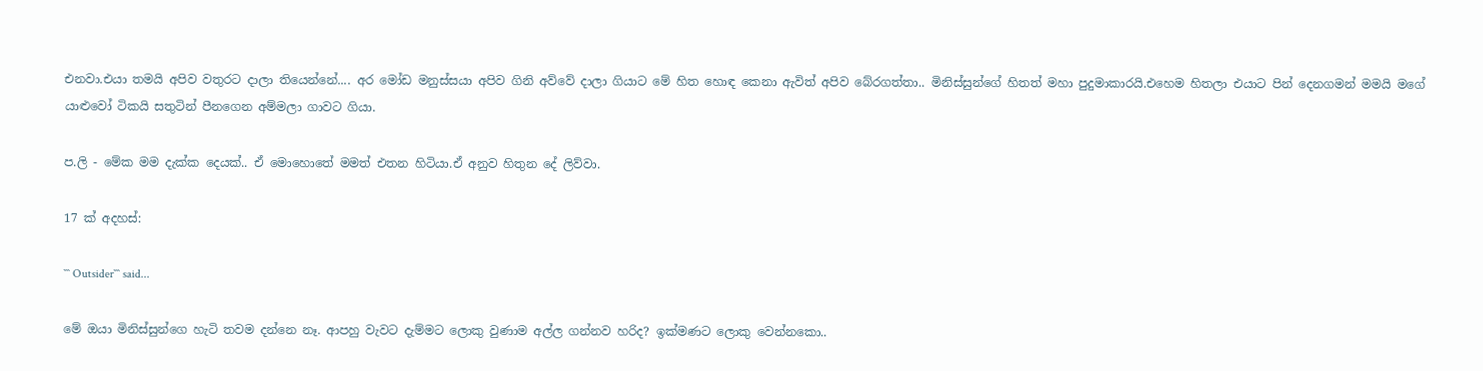එනවා.එයා තමයි අපිව වතුරට දාලා තියෙන්නේ.... අර මෝඩ මනුස්සයා අපිව ගිනි අව්වේ දාලා ගියාට මේ හිත හොඳ කෙනා ඇවිත් අපිව බේරගත්තා.. මිනිස්සුන්ගේ හිතත් මහා පුදුමාකාරයි.එහෙම හිතලා එයාට පින් දෙනගමන් මමයි මගේ යාළුවෝ ටිකයි සතුටින් පීනගෙන අම්මලා ගාවට ගියා.

ප.ලි - මේක මම දැක්ක දෙයක්.. ඒ මොහොතේ මමත් එතන හිටියා.ඒ අනුව හිතුන දේ ලිව්වා.

17 ක් අදහස්:

``` Outsider``` said...

මේ ඔයා මිනිස්සුන්ගෙ හැටි තවම දන්නෙ නෑ. ආපහු වැවට දැම්මට ලොකු වුණාම අල්ල ගන්නව හරිද? ඉක්මණට ලොකු වෙන්නකො..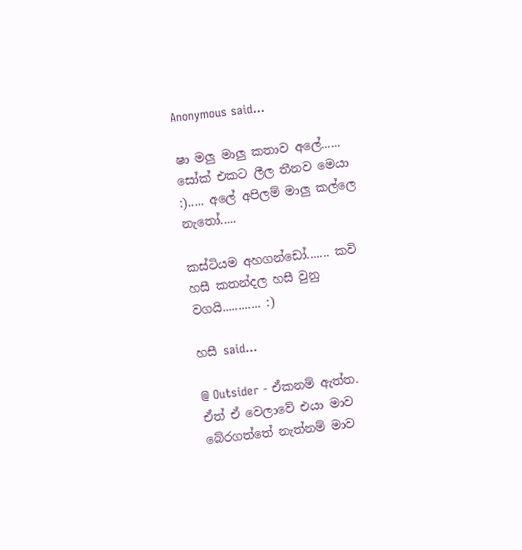Anonymous said...

ෂා මලු මාලු කතාව අලේ...... සෝක් එකට ලීල තීනව මෙයා :)..... අලේ අපිලම් මාලු කල්ලෙ නැතෝ.....

කස්ටියම අහගන්ඩෝ....... කවි හසී කතන්දල හසී වුනු වගයි............ :)

හසී said...

@ Outsider - ඒකනම් ඇත්ත. ඒත් ඒ වෙලාවේ එයා මාව බේරගත්තේ නැත්නම් මාව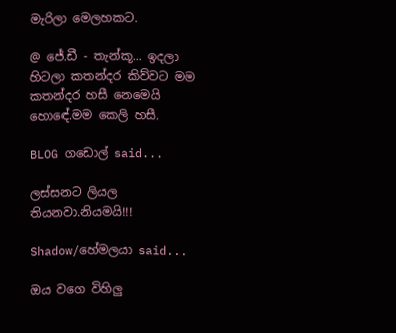මැරිලා මෙලහකට.

@ ජේ.ඩී - තැන්කූ... ඉදලා හිටලා කතන්දර කිව්වට මම කතන්දර හසී නෙමෙයි හොඳේ.මම කෙලි හසී.

BLOG ගඩොල් said...

ලස්සනට ලියල තියනවා.නියමයි!!!

Shadow/හේමලයා said...

ඔය වගෙ විහිලු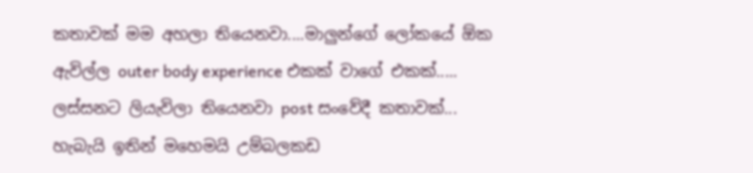කතාවක් මම අහලා තියෙනවා....මාලුන්ගේ ලෝකයේ ඕක ඇවිල්ල outer body experience එකක් වාගේ එකක්.....
ලස්සනට ලියැවිලා තියෙනවා post සංවේදී කතාවක්...
හැබැයි ඉතින් මහෙමයි උම්බලකඩ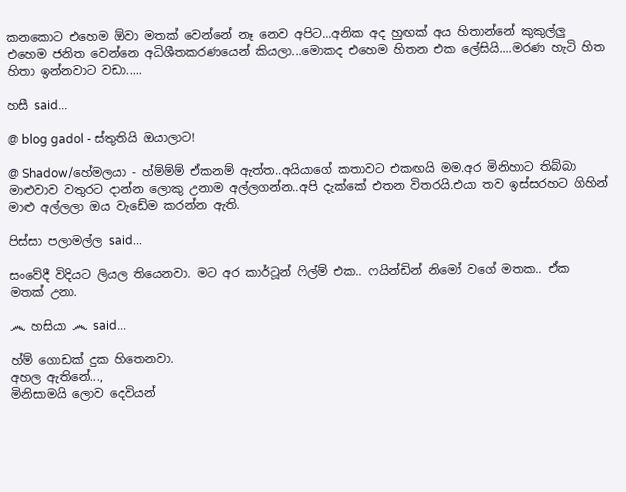කනකොට එහෙම ඕවා මතක් වෙන්නේ නෑ නෙව අපිට...අනික අද හුඟක් අය හිතාන්නේ කුකුල්ලු එහෙම ජනිත වෙන්නෙ අධිශීතකරණයෙන් කියලා...මොකද එහෙම හිතන එක ලේසියි....මරණ හැටි හිත හිතා ඉන්නවාට වඩා.....

හසී said...

@ blog gadol - ස්තුතියි ඔයාලාට!

@ Shadow/හේමලයා - හ්ම්ම්ම් ඒකනම් ඇත්ත..අයියාගේ කතාවට එකඟයි මම.අර මිනිහාට තිබ්බා මාළුවාව වතුරට දාන්න ලොකු උනාම අල්ලගන්න..අපි දැක්කේ එතන විතරයි.එයා තව ඉස්සරහට ගිහින් මාළු අල්ලලා ඔය වැඩේම කරන්න ඇති.

පිස්සා පලාමල්ල said...

සංවේදී විදියට ලියල තියෙනවා. මට අර කාර්ටූන් ෆිල්ම් එක.. ෆයින්ඩින් නිමෝ වගේ මතක.. ඒක මතක් උනා.

෴ හසියා ෴ said...

හ්ම් ගොඩක් දුක හිතෙනවා.
අහල ඇතිනේ...,
මිනිසාමයි ලොව දෙවියන්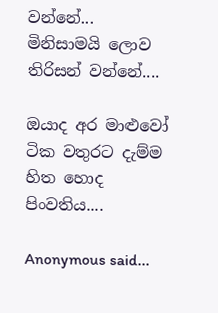වන්නේ...
මිනිසාමයි ලොව තිරිසන් වන්නේ....

ඔයාද අර මාළුවෝ ටික වතුරට දැම්ම හිත හොද පිංවතිය‍‍‍‍....

Anonymous said...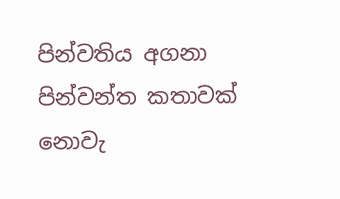පින්වතිය අගනා පින්වන්ත කතාවක් නොවැ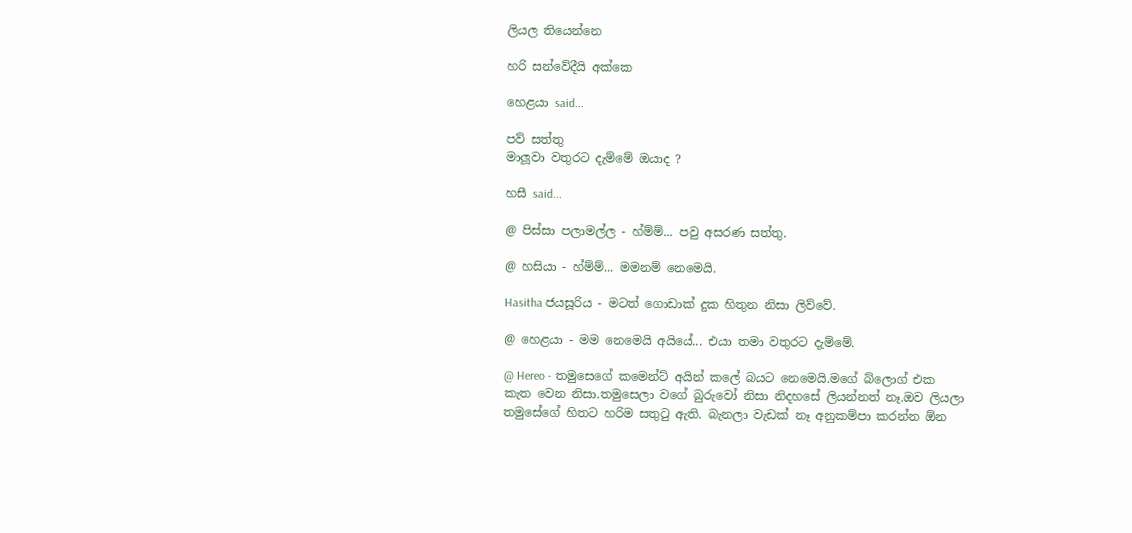ලියල තියෙන්නෙ

හරි සන්වේදීයි අක්කෙ

හෙළයා said...

පව් සත්තු
මාලූවා වතුරට දැම්මේ ඔයාද ?

හසී said...

@ පිස්සා පලාමල්ල - හ්ම්ම්... පවු අසරණ සත්තු.

@ හසියා - හ්ම්ම්... මමනම් නෙමෙයි.

Hasitha ජයසූරිය - මටත් ගොඩාක් දුක හිතුන නිසා ලිව්වේ.

@ හෙළයා - මම නෙමෙයි අයියේ... එයා තමා වතුරට දැම්මේ.

@ Hereo - තමුසෙගේ කමෙන්ට් අයින් කලේ බයට නෙමෙයි.මගේ බ්ලොග් එක කැත වෙන නිසා.තමුසෙලා වගේ බුරුවෝ නිසා නිදහසේ ලියන්නත් නෑ.ඔව ලියලා තමුසේගේ හිතට හරිම සතුටු ඇති. බැනලා වැඩක් නෑ අනුකම්පා කරන්න ඕන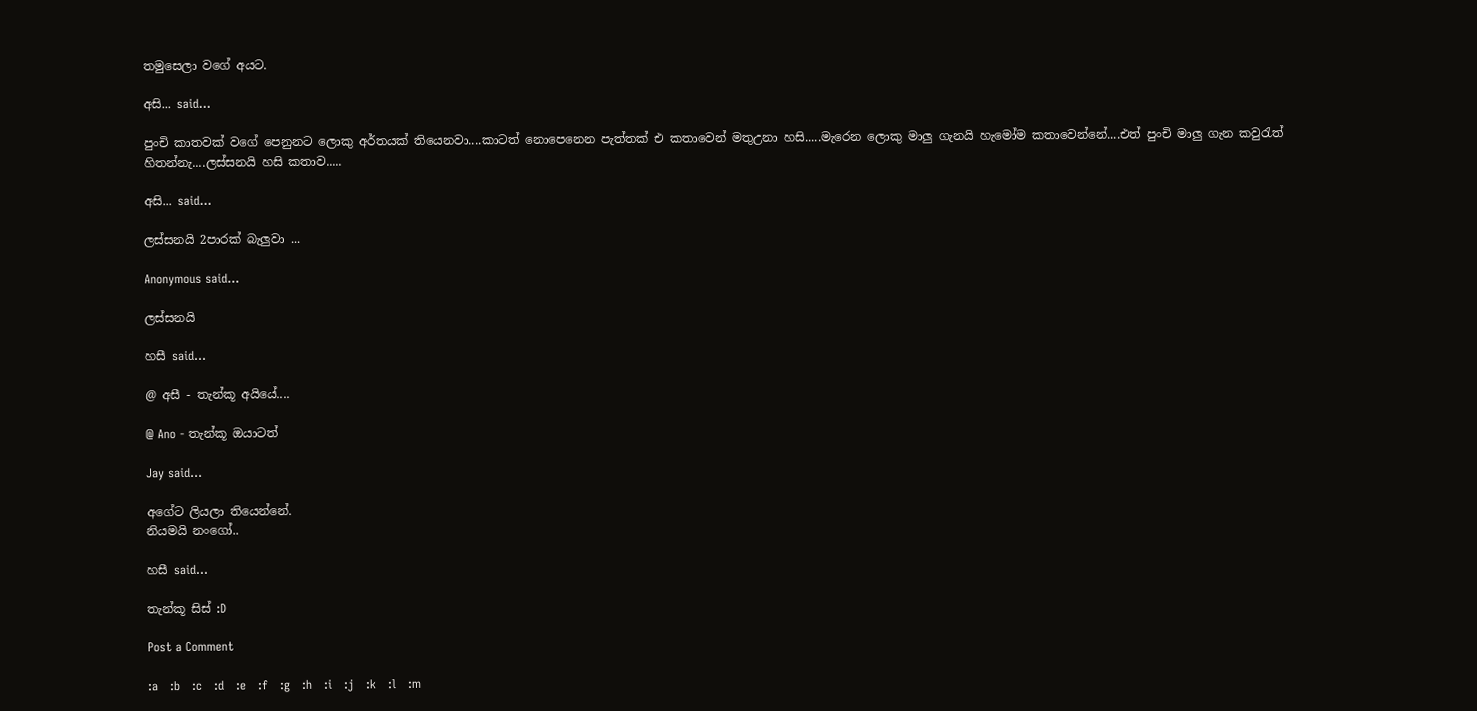තමුසෙලා වගේ අයට.

අසි... said...

පුංචි කාතවක් වගේ පෙනුනට ලොකු අර්තයක් තියෙනවා....කාටත් නොපෙනෙන පැත්තක් එ කතාවෙන් මතුඋනා හසි.....මැරෙන ලොකු මාලු ගැනයි හැමෝම කතාවෙන්නේ....එත් පුංචි මාලු ගැන කවුරැත් හිතන්නැ....ලස්සනයි හසි කතාව.....

අසි... said...

ලස්සනයි 2පාරක් බැලුවා ...

Anonymous said...

ලස්සනයි

හසී said...

@ අසී - තැන්කූ අයියේ....

@ Ano - තැන්කූ ඔයාටත්

Jay said...

අගේට ලියලා තියෙන්නේ.
නියමයි නංගෝ..

හසී said...

තැන්කූ සිස් :D

Post a Comment

:a   :b   :c   :d   :e   :f   :g   :h   :i   :j   :k   :l   :m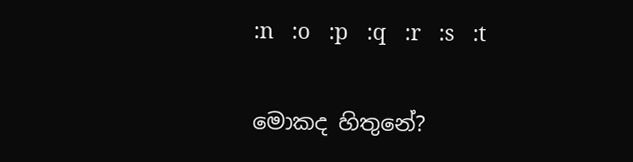:n   :o   :p   :q   :r   :s   :t

මොකද හිතුනේ?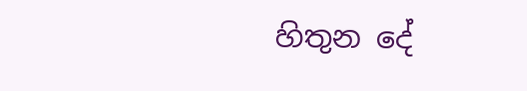හිතුන දේ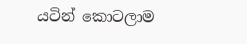යටින් කොටලාම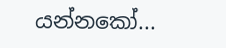යන්නකෝ...